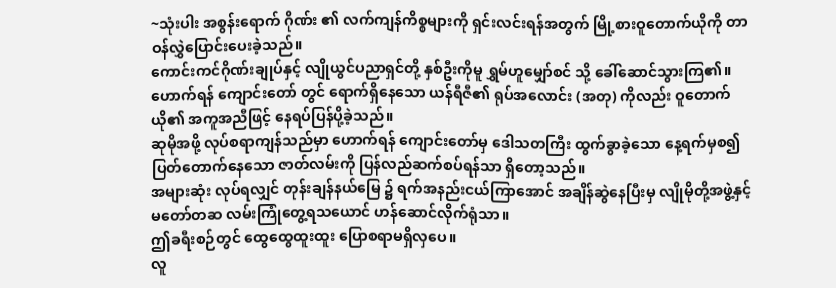~သုံးပါး အစွန်းရောက် ဂိုဏ်း ၏ လက်ကျန်ကိစ္စများကို ရှင်းလင်းရန်အတွက် မြို့စားဝူတောက်ယိုကို တာဝန်လွှဲပြောင်းပေးခဲ့သည်။
ကောင်းကင်ဂိုဏ်းချုပ်နှင့် လျိုယွင်ပညာရှင်တို့ နှစ်ဦးကိုမူ ရွှမ်ဟူမျှော်စင် သို့ ခေါ်ဆောင်သွားကြ၏။
ဟောက်ရန် ကျောင်းတော် တွင် ရောက်ရှိနေသော ယန်ရီဇီ၏ ရုပ်အလောင်း (အတု) ကိုလည်း ဝူတောက်ယို၏ အကူအညီဖြင့် နေရပ်ပြန်ပို့ခဲ့သည်။
ဆုမိုအဖို့ လုပ်စရာကျန်သည်မှာ ဟောက်ရန် ကျောင်းတော်မှ ဒေါသတကြီး ထွက်ခွာခဲ့သော နေ့ရက်မှစ၍ ပြတ်တောက်နေသော ဇာတ်လမ်းကို ပြန်လည်ဆက်စပ်ရန်သာ ရှိတော့သည်။
အများဆုံး လုပ်ရလျှင် တုန်းချန်နယ်မြေ ၌ ရက်အနည်းငယ်ကြာအောင် အချိန်ဆွဲနေပြီးမှ လျိုမိုတို့အဖွဲ့နှင့် မတော်တဆ လမ်းကြုံတွေ့ရသယောင် ဟန်ဆောင်လိုက်ရုံသာ။
ဤခရီးစဉ်တွင် ထွေထွေထူးထူး ပြောစရာမရှိလှပေ။
လူ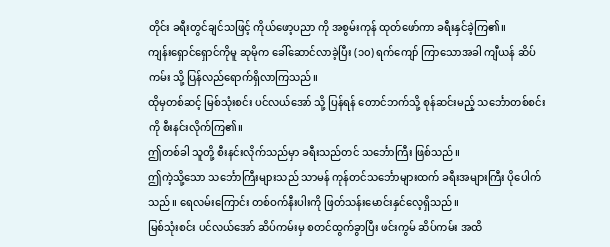တိုင်း ခရီးတွင်ချင်သဖြင့် ကိုယ်ဖော့ပညာ ကို အစွမ်းကုန် ထုတ်ဖော်ကာ ခရီးနှင်ခဲ့ကြ၏။
ကျန်းရှောင်ရှောင်ကိုမူ ဆုမိုက ခေါ်ဆောင်လာခဲ့ပြီး (၁၀) ရက်ကျော် ကြာသောအခါ ကျီယန် ဆိပ်ကမ်း သို့ ပြန်လည်ရောက်ရှိလာကြသည်။
ထိုမှတစ်ဆင့် မြစ်သုံးစင်း ပင်လယ်အော် သို့ ပြန်ရန် တောင်ဘက်သို့ စုန်ဆင်းမည့် သင်္ဘောတစ်စင်းကို စီးနင်းလိုက်ကြ၏။
ဤတစ်ခါ သူတို့ စီးနင်းလိုက်သည်မှာ ခရီးသည်တင် သင်္ဘောကြီး ဖြစ်သည်။
ဤကဲ့သို့သော သင်္ဘောကြီးများသည် သာမန် ကုန်တင်သင်္ဘောများထက် ခရီးအများကြီး ပိုပေါက်သည်။ ရေလမ်းကြောင်း တစ်ဝက်နီးပါးကို ဖြတ်သန်းမောင်းနှင်လေ့ရှိသည်။
မြစ်သုံးစင်း ပင်လယ်အော် ဆိပ်ကမ်းမှ စတင်ထွက်ခွာပြီး ဖင်းကွမ် ဆိပ်ကမ်း အထိ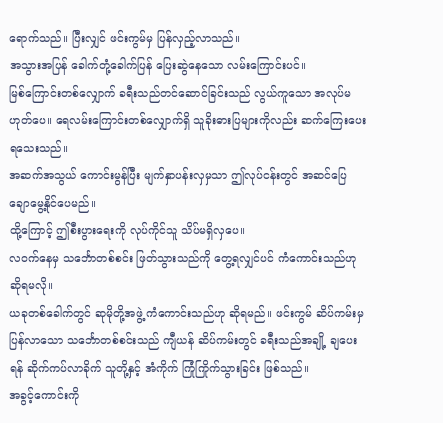ရောက်သည်။ ပြီးလျှင် ဖင်းကွမ်မှ ပြန်လှည့်လာသည်။
အသွားအပြန် ခေါက်တုံ့ခေါက်ပြန် ပြေးဆွဲနေသော လမ်းကြောင်းပင်။
မြစ်ကြောင်းတစ်လျှောက် ခရီးသည်တင်ဆောင်ခြင်းသည် လွယ်ကူသော အလုပ်မဟုတ်ပေ။ ရေလမ်းကြောင်းတစ်လျှောက်ရှိ သူခိုးဓားပြများကိုလည်း ဆက်ကြေးပေးရသေးသည်။
အဆက်အသွယ် ကောင်းမွန်ပြီး မျက်နှာပန်းလှမှသာ ဤလုပ်ငန်းတွင် အဆင်ပြေချောမွေ့နိုင်ပေမည်။
ထို့ကြောင့် ဤစီးပွားရေးကို လုပ်ကိုင်သူ သိပ်မရှိလှပေ။
လဝက်နေမှ သင်္ဘောတစ်စင်း ဖြတ်သွားသည်ကို တွေ့ရလျှင်ပင် ကံကောင်းသည်ဟု ဆိုရမလို။
ယခုတစ်ခေါက်တွင် ဆုမိုတို့အဖွဲ့ ကံကောင်းသည်ဟု ဆိုရမည်။ ဖင်းကွမ် ဆိပ်ကမ်းမှ ပြန်လာသော သင်္ဘောတစ်စင်းသည် ကျီယန် ဆိပ်ကမ်းတွင် ခရီးသည်အချို့ ချပေးရန် ဆိုက်ကပ်လာခိုက် သူတို့နှင့် အံကိုက် ကြုံကြိုက်သွားခြင်း ဖြစ်သည်။
အခွင့်ကောင်းကို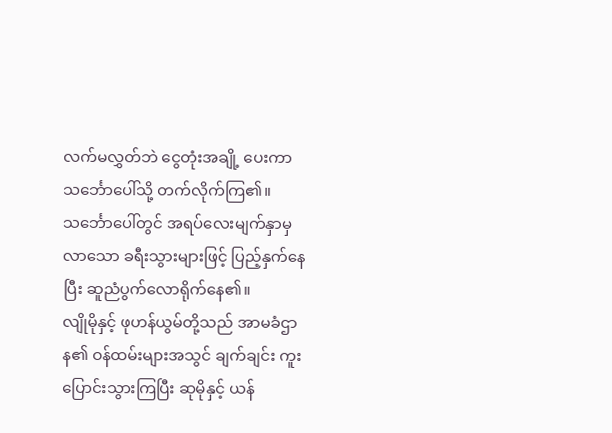လက်မလွှတ်ဘဲ ငွေတုံးအချို့ ပေးကာ သင်္ဘောပေါ်သို့ တက်လိုက်ကြ၏။
သင်္ဘောပေါ်တွင် အရပ်လေးမျက်နှာမှ လာသော ခရီးသွားများဖြင့် ပြည့်နှက်နေပြီး ဆူညံပွက်လောရိုက်နေ၏။
လျိုမိုနှင့် ဖုဟန်ယွမ်တို့သည် အာမခံဌာန၏ ဝန်ထမ်းများအသွင် ချက်ချင်း ကူးပြောင်းသွားကြပြီး ဆုမိုနှင့် ယန်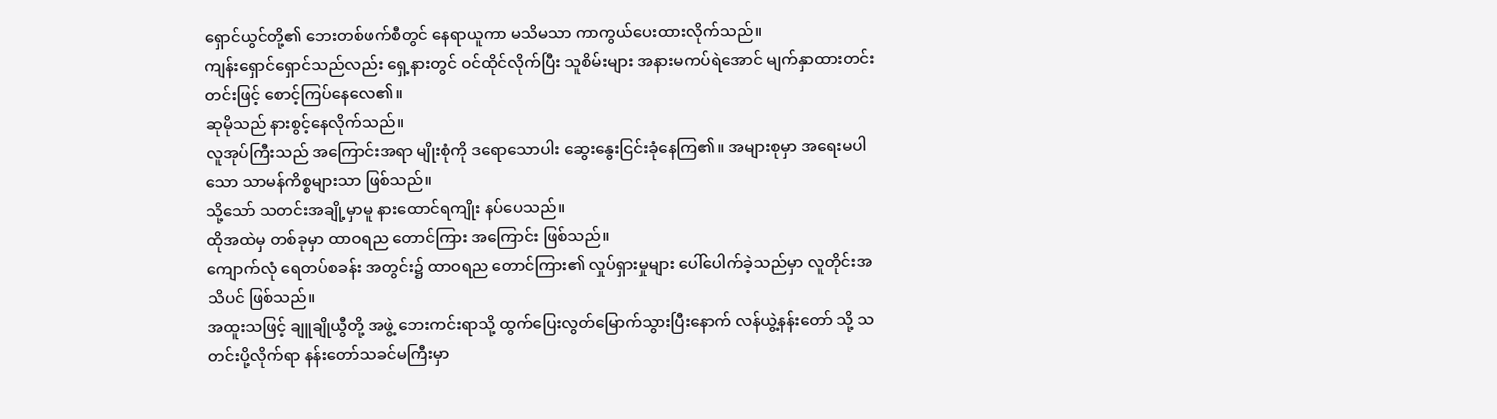ရှောင်ယွင်တို့၏ ဘေးတစ်ဖက်စီတွင် နေရာယူကာ မသိမသာ ကာကွယ်ပေးထားလိုက်သည်။
ကျန်းရှောင်ရှောင်သည်လည်း ရှေ့နားတွင် ဝင်ထိုင်လိုက်ပြီး သူစိမ်းများ အနားမကပ်ရဲအောင် မျက်နှာထားတင်းတင်းဖြင့် စောင့်ကြပ်နေလေ၏။
ဆုမိုသည် နားစွင့်နေလိုက်သည်။
လူအုပ်ကြီးသည် အကြောင်းအရာ မျိုးစုံကို ဒရောသောပါး ဆွေးနွေးငြင်းခုံနေကြ၏။ အများစုမှာ အရေးမပါသော သာမန်ကိစ္စများသာ ဖြစ်သည်။
သို့သော် သတင်းအချို့မှာမူ နားထောင်ရကျိုး နပ်ပေသည်။
ထိုအထဲမှ တစ်ခုမှာ ထာဝရည တောင်ကြား အကြောင်း ဖြစ်သည်။
ကျောက်လုံ ရေတပ်စခန်း အတွင်း၌ ထာဝရည တောင်ကြား၏ လှုပ်ရှားမှုများ ပေါ်ပေါက်ခဲ့သည်မှာ လူတိုင်းအသိပင် ဖြစ်သည်။
အထူးသဖြင့် ချူချိုယွီတို့ အဖွဲ့ ဘေးကင်းရာသို့ ထွက်ပြေးလွတ်မြောက်သွားပြီးနောက် လန်ယွဲ့နန်းတော် သို့ သတင်းပို့လိုက်ရာ နန်းတော်သခင်မကြီးမှာ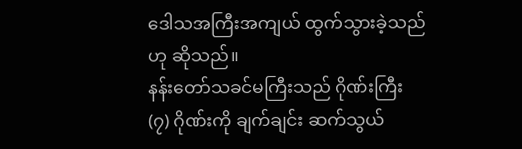ဒေါသအကြီးအကျယ် ထွက်သွားခဲ့သည်ဟု ဆိုသည်။
နန်းတော်သခင်မကြီးသည် ဂိုဏ်းကြီး (၇) ဂိုဏ်းကို ချက်ချင်း ဆက်သွယ်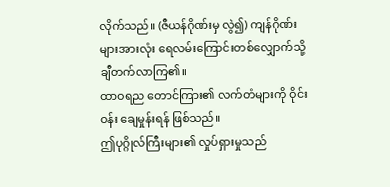လိုက်သည်။ (ဇီယန်ဂိုဏ်းမှ လွဲ၍) ကျန်ဂိုဏ်းများအားလုံး ရေလမ်းကြောင်းတစ်လျှောက်သို့ ချီတက်လာကြ၏။
ထာဝရည တောင်ကြား၏ လက်တံများကို ဝိုင်းဝန်း ချေမှုန်းရန် ဖြစ်သည်။
ဤပုဂ္ဂိုလ်ကြီးများ၏ လှုပ်ရှားမှုသည်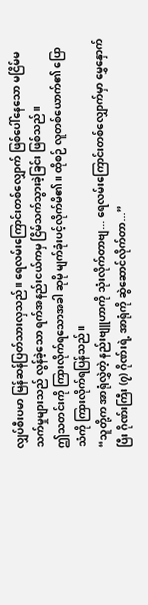လျှပ်စီးပမာ မြန်ဆန်ပြတ်သားလှသည်။ ရေလမ်းကြောင်းတစ်လျှောက် ဖြစ်ပေါ်နေသော မငြိမ်မသက်မှုများသည် လွန်ခဲ့သော ရက်အနည်းငယ်ကမှ ငြိမ်သက်သွားခဲ့ခြင်း ဖြစ်သည်။
ဤသတင်းကို ကြားလိုက်ရသောအခါ ဆုမို မျက်ခုံးပင့်လိုက်မိ၏။ ထိုစဉ် လူတစ်ယောက်၏ ပြောသံကို ကြားလိုက်ရပြန်သည်။
“သူတို့က အာရုံလွှဲတဲ့ နည်းဗျူဟာကို သုံးလိုက်တာဗျ... ရေလမ်းကြောင်းတစ်လျှောက်မှာ မွှေနှောက်ပြီး ဂိုဏ်းကြီး (၇) ဂိုဏ်းရဲ့ အာရုံကို ဆွဲဆောင်လိုက်တာ...”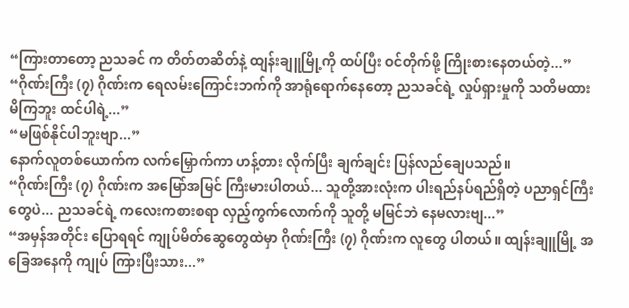“ကြားတာတော့ ညသခင် က တိတ်တဆိတ်နဲ့ ထျန်းချူမြို့ကို ထပ်ပြီး ဝင်တိုက်ဖို့ ကြိုးစားနေတယ်တဲ့...”
“ဂိုဏ်းကြီး (၇) ဂိုဏ်းက ရေလမ်းကြောင်းဘက်ကို အာရုံရောက်နေတော့ ညသခင်ရဲ့ လှုပ်ရှားမှုကို သတိမထားမိကြဘူး ထင်ပါရဲ့...”
“မဖြစ်နိုင်ပါဘူးဗျာ...”
နောက်လူတစ်ယောက်က လက်မြှောက်ကာ ဟန့်တား လိုက်ပြီး ချက်ချင်း ပြန်လည်ချေပသည်။
“ဂိုဏ်းကြီး (၇) ဂိုဏ်းက အမြော်အမြင် ကြီးမားပါတယ်... သူတို့အားလုံးက ပါးရည်နပ်ရည်ရှိတဲ့ ပညာရှင်ကြီးတွေပဲ... ညသခင်ရဲ့ ကလေးကစားစရာ လှည့်ကွက်လောက်ကို သူတို့ မမြင်ဘဲ နေမလားဗျ...”
“အမှန်အတိုင်း ပြောရရင် ကျုပ်မိတ်ဆွေတွေထဲမှာ ဂိုဏ်းကြီး (၇) ဂိုဏ်းက လူတွေ ပါတယ်။ ထျန်းချူမြို့ အခြေအနေကို ကျုပ် ကြားပြီးသား...”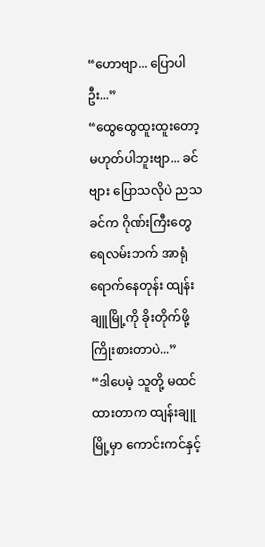“ဟောဗျာ... ပြောပါဦး...”
“ထွေထွေထူးထူးတော့ မဟုတ်ပါဘူးဗျာ... ခင်ဗျား ပြောသလိုပဲ ညသခင်က ဂိုဏ်းကြီးတွေ ရေလမ်းဘက် အာရုံရောက်နေတုန်း ထျန်းချူမြို့ကို ခိုးတိုက်ဖို့ ကြိုးစားတာပဲ...”
“ဒါပေမဲ့ သူတို့ မထင်ထားတာက ထျန်းချူမြို့မှာ ကောင်းကင်နှင့်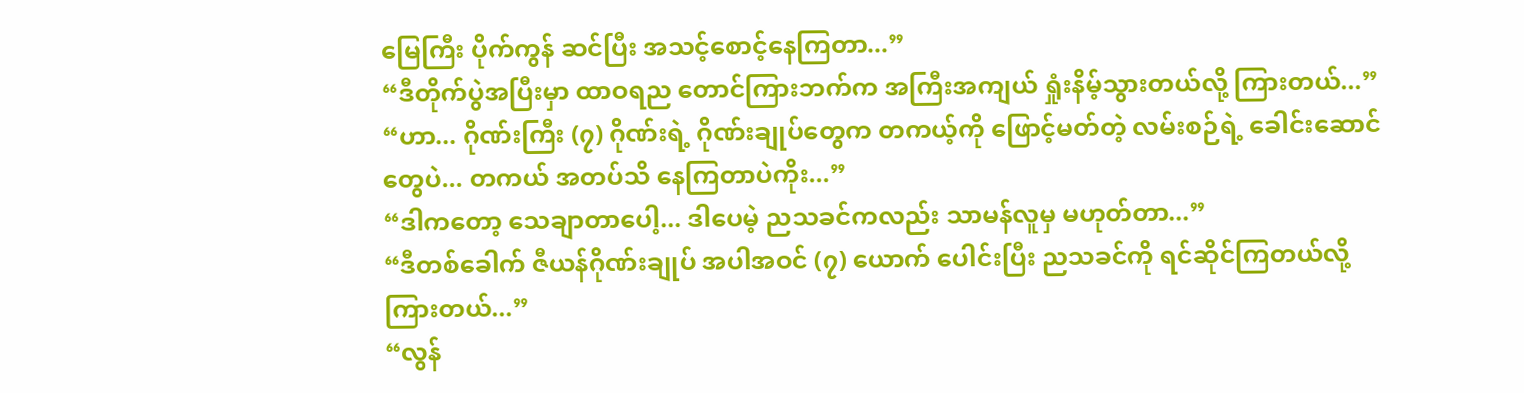မြေကြီး ပိုက်ကွန် ဆင်ပြီး အသင့်စောင့်နေကြတာ...”
“ဒီတိုက်ပွဲအပြီးမှာ ထာဝရည တောင်ကြားဘက်က အကြီးအကျယ် ရှုံးနိမ့်သွားတယ်လို့ ကြားတယ်...”
“ဟာ... ဂိုဏ်းကြီး (၇) ဂိုဏ်းရဲ့ ဂိုဏ်းချုပ်တွေက တကယ့်ကို ဖြောင့်မတ်တဲ့ လမ်းစဉ်ရဲ့ ခေါင်းဆောင်တွေပဲ... တကယ် အတပ်သိ နေကြတာပဲကိုး...”
“ဒါကတော့ သေချာတာပေါ့... ဒါပေမဲ့ ညသခင်ကလည်း သာမန်လူမှ မဟုတ်တာ...”
“ဒီတစ်ခေါက် ဇီယန်ဂိုဏ်းချုပ် အပါအဝင် (၇) ယောက် ပေါင်းပြီး ညသခင်ကို ရင်ဆိုင်ကြတယ်လို့ ကြားတယ်...”
“လွန်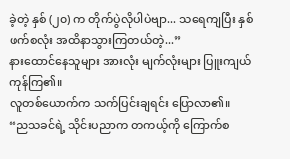ခဲ့တဲ့ နှစ် (၂၀) က တိုက်ပွဲလိုပါပဲဗျာ... သရေကျပြီး နှစ်ဖက်စလုံး အထိနာသွားကြတယ်တဲ့...”
နားထောင်နေသူများ အားလုံး မျက်လုံးများ ပြူးကျယ်ကုန်ကြ၏။
လူတစ်ယောက်က သက်ပြင်းချရင်း ပြောလာ၏။
“ညသခင်ရဲ့ သိုင်းပညာက တကယ့်ကို ကြောက်စ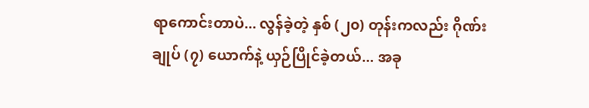ရာကောင်းတာပဲ... လွန်ခဲ့တဲ့ နှစ် (၂၀) တုန်းကလည်း ဂိုဏ်းချုပ် (၇) ယောက်နဲ့ ယှဉ်ပြိုင်ခဲ့တယ်... အခု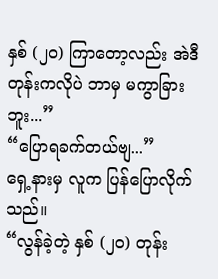နှစ် (၂၀) ကြာတော့လည်း အဲဒီတုန်းကလိုပဲ ဘာမှ မကွာခြားဘူး...”
“ပြောရခက်တယ်ဗျ...”
ရှေ့နားမှ လူက ပြန်ပြောလိုက်သည်။
“လွန်ခဲ့တဲ့ နှစ် (၂၀) တုန်း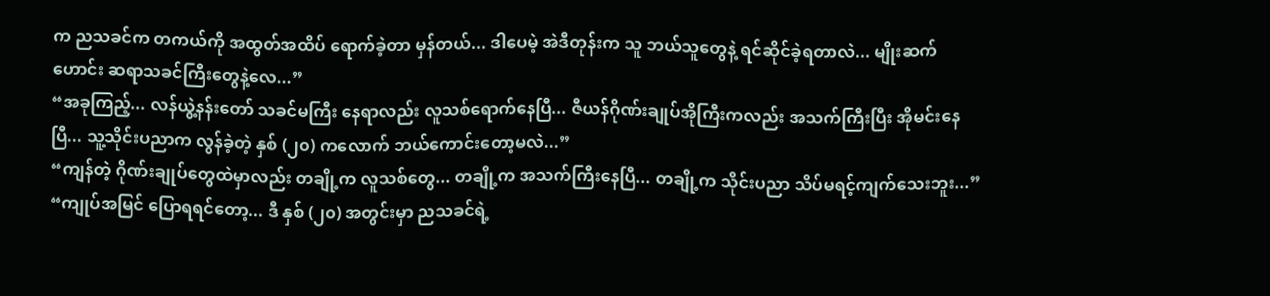က ညသခင်က တကယ်ကို အထွတ်အထိပ် ရောက်ခဲ့တာ မှန်တယ်... ဒါပေမဲ့ အဲဒီတုန်းက သူ ဘယ်သူတွေနဲ့ ရင်ဆိုင်ခဲ့ရတာလဲ... မျိုးဆက်ဟောင်း ဆရာသခင်ကြီးတွေနဲ့လေ...”
“အခုကြည့်... လန်ယွဲ့နန်းတော် သခင်မကြီး နေရာလည်း လူသစ်ရောက်နေပြီ... ဇီယန်ဂိုဏ်းချုပ်အိုကြီးကလည်း အသက်ကြီးပြီး အိုမင်းနေပြီ... သူ့သိုင်းပညာက လွန်ခဲ့တဲ့ နှစ် (၂၀) ကလောက် ဘယ်ကောင်းတော့မလဲ...”
“ကျန်တဲ့ ဂိုဏ်းချုပ်တွေထဲမှာလည်း တချို့က လူသစ်တွေ... တချို့က အသက်ကြီးနေပြီ... တချို့က သိုင်းပညာ သိပ်မရင့်ကျက်သေးဘူး...”
“ကျုပ်အမြင် ပြောရရင်တော့... ဒီ နှစ် (၂၀) အတွင်းမှာ ညသခင်ရဲ့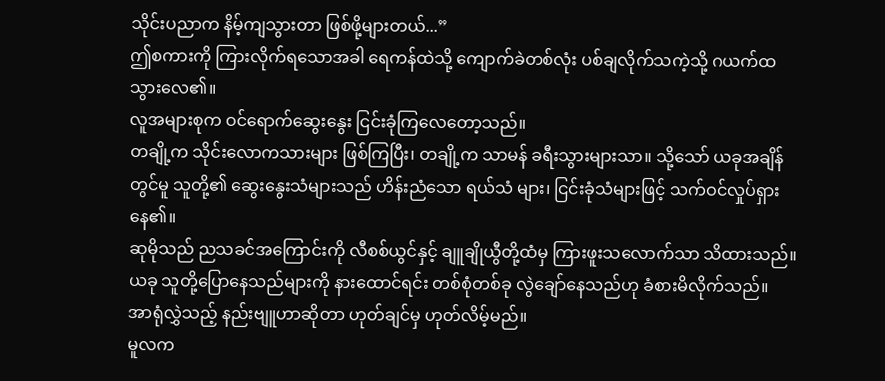သိုင်းပညာက နိမ့်ကျသွားတာ ဖြစ်ဖို့များတယ်...”
ဤစကားကို ကြားလိုက်ရသောအခါ ရေကန်ထဲသို့ ကျောက်ခဲတစ်လုံး ပစ်ချလိုက်သကဲ့သို့ ဂယက်ထသွားလေ၏။
လူအများစုက ဝင်ရောက်ဆွေးနွေး ငြင်းခုံကြလေတော့သည်။
တချို့က သိုင်းလောကသားများ ဖြစ်ကြပြီး၊ တချို့က သာမန် ခရီးသွားများသာ။ သို့သော် ယခုအချိန်တွင်မူ သူတို့၏ ဆွေးနွေးသံများသည် ဟိန်းညံသော ရယ်သံ များ၊ ငြင်းခုံသံများဖြင့် သက်ဝင်လှုပ်ရှားနေ၏။
ဆုမိုသည် ညသခင်အကြောင်းကို လီစစ်ယွင်နှင့် ချူချိုယွီတို့ထံမှ ကြားဖူးသလောက်သာ သိထားသည်။
ယခု သူတို့ပြောနေသည်များကို နားထောင်ရင်း တစ်စုံတစ်ခု လွဲချော်နေသည်ဟု ခံစားမိလိုက်သည်။
အာရုံလွှဲသည့် နည်းဗျူဟာဆိုတာ ဟုတ်ချင်မှ ဟုတ်လိမ့်မည်။
မူလက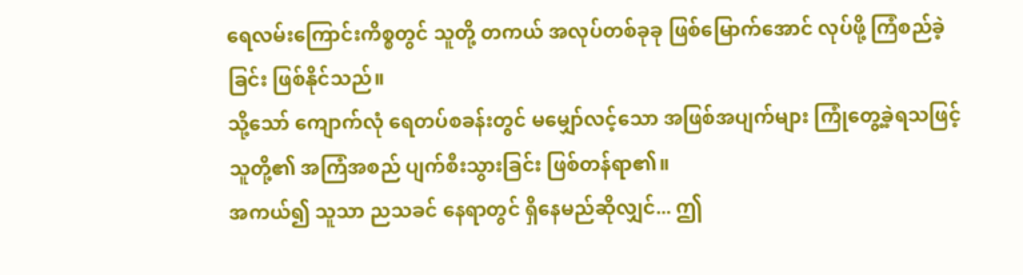ရေလမ်းကြောင်းကိစ္စတွင် သူတို့ တကယ် အလုပ်တစ်ခုခု ဖြစ်မြောက်အောင် လုပ်ဖို့ ကြံစည်ခဲ့ခြင်း ဖြစ်နိုင်သည်။
သို့သော် ကျောက်လုံ ရေတပ်စခန်းတွင် မမျှော်လင့်သော အဖြစ်အပျက်များ ကြုံတွေ့ခဲ့ရသဖြင့် သူတို့၏ အကြံအစည် ပျက်စီးသွားခြင်း ဖြစ်တန်ရာ၏။
အကယ်၍ သူသာ ညသခင် နေရာတွင် ရှိနေမည်ဆိုလျှင်... ဤ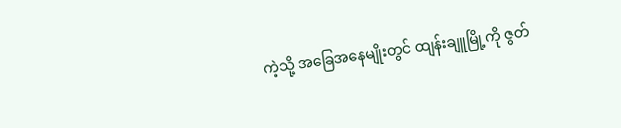ကဲ့သို့ အခြေအနေမျိုးတွင် ထျန်းချူမြို့ကို ဇွတ်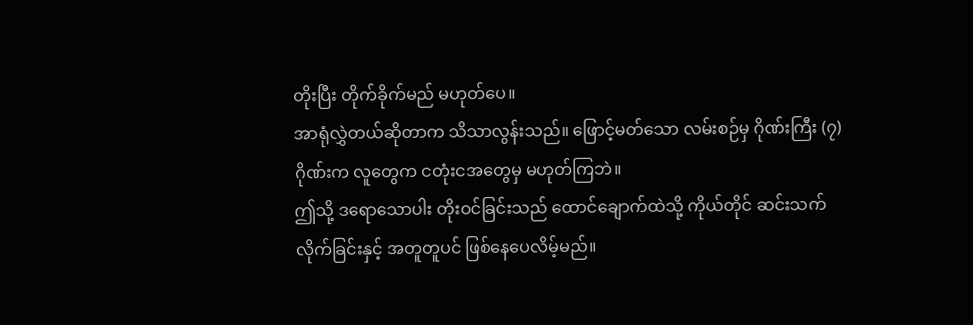တိုးပြီး တိုက်ခိုက်မည် မဟုတ်ပေ။
အာရုံလွှဲတယ်ဆိုတာက သိသာလွန်းသည်။ ဖြောင့်မတ်သော လမ်းစဉ်မှ ဂိုဏ်းကြီး (၇) ဂိုဏ်းက လူတွေက ငတုံးငအတွေမှ မဟုတ်ကြဘဲ။
ဤသို့ ဒရောသောပါး တိုးဝင်ခြင်းသည် ထောင်ချောက်ထဲသို့ ကိုယ်တိုင် ဆင်းသက်လိုက်ခြင်းနှင့် အတူတူပင် ဖြစ်နေပေလိမ့်မည်။